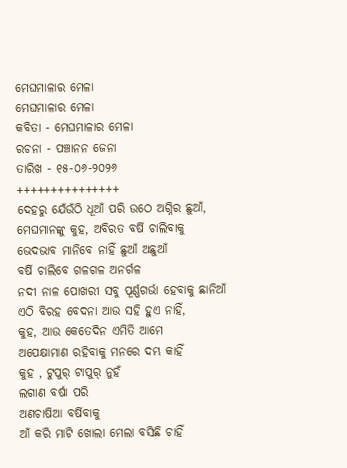ମେଘମାଳାର ମେଳା
ମେଘମାଳାର ମେଳା
କବିତା - ମେଘମାଳାର ମେଳା
ରଚନା - ପଞ୍ଚାନନ ଜେନା
ତାରିଖ - ୧୫-୦୬-୨୦୨୬
+++++++++++++++
ଦେହରୁ ଯେଁଉଁଠି ଧୂଆଁ ପରି ଉଠେ ଅଗ୍ନିର ଛୁଆଁ,
ମେଘମାନଙ୍କୁ କୁହ, ଅବିରତ ବର୍ଷି ଚାଲିବାକୁ
ଭେଦଭାବ ମାନିବେ ନାହିଁ ଛୁଆଁ ଅଛୁଆଁ
ବର୍ଷି ଚାଲିବେ ଗଳଗଳ ଅନର୍ଗଳ
ନଦୀ ନାଳ ପୋଖରୀ ସବୁ ପୂର୍ଣ୍ଣଗର୍ଭା ହେବାକୁ ଛାନିଆଁ
ଏଠି ବିରହ ବେଦନା ଆଉ ସହି ହୁଏ ନାହିଁ,
କୁହ, ଆଉ କେତେଦିନ ଏମିତି ଆମେ
ଅପେକ୍ଷାମାଣ ରହିବାକୁ ମନରେ ଦମ୍ଭ କାହିଁ
କୁହ , ଟୁପୁର୍ ଟାପୁର୍ ନୁହଁ
ଲଗାଣ ବର୍ଷା ପରି
ଅଣଚାଷିଆ ବର୍ଷିବାକୁ
ଆଁ କରି ମାଟି ଖୋଲା ମେଲା ବସିଛି ଚାହିଁ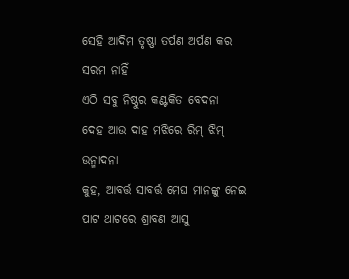ସେହି ଆଦିମ ତୃଷ୍ଣା ତର୍ପଣ ଅର୍ପଣ କର ସରମ ନାହିଁ
ଏଠି ସବୁ ନିଷ୍ଠୁର କଣ୍ଟକିତ ବେଦନା
ଦେହ ଆଉ ଦାହ ମଝିରେ ରିମ୍ ଝିମ୍ ଉନ୍ମାଦନା
କୁହ, ଆବର୍ତ୍ତ ସାବର୍ତ୍ତ ମେଘ ମାନଙ୍କୁ ନେଇ
ପାଟ ଥାଟରେ ଶ୍ରାବଣ ଆସୁ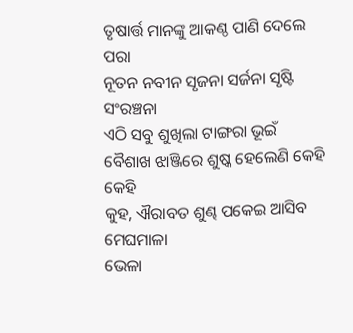ତୃଷାର୍ତ୍ତ ମାନଙ୍କୁ ଆକଣ୍ଠ ପାଣି ଦେଲେ ପରା
ନୂତନ ନବୀନ ସୃଜନା ସର୍ଜନା ସୃଷ୍ଟି ସଂରଞ୍ଚନା
ଏଠି ସବୁ ଶୁଖିଲା ଟାଙ୍ଗରା ଭୂଇଁ
ବୈଶାଖ ଝାଞ୍ଜିରେ ଶୁଷ୍କ ହେଲେଣି କେହି କେହି
କୁହ, ଐରାବତ ଶୁଣ୍ଢ ପକେଇ ଆସିବ ମେଘମାଳା
ଭେଳା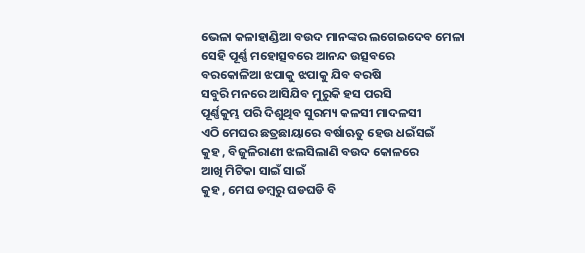ଭେଳା କଳାହାଣ୍ଡିଆ ବଉଦ ମାନଙ୍କର ଲଗେଇଦେବ ମେଳା
ସେହି ପୂର୍ଣ୍ଣ ମହୋତ୍ସବରେ ଆନନ୍ଦ ଉତ୍ସବରେ
ବରକୋଳିଆ ଝପାକୁ ଝପାକୁ ଯିବ ବରଷି
ସବୁରି ମନରେ ଆସିଯିବ ମୁରୁକି ହସ ପରସି
ପୂର୍ଣ୍ଣକୁମ୍ଭ ପରି ଦିଶୁଥିବ ସୁରମ୍ୟ କଳସୀ ମାଦଳସୀ
ଏଠି ମେଘର ଛତ୍ରଛାୟାରେ ବର୍ଷାଋତୁ ହେଉ ଧଇଁସଇଁ
କୁହ , ବିଜୁଳିରାଣୀ ଝଲସିଲାଣି ବଉଦ କୋଳରେ
ଆଖି ମିଟିକା ସାଇଁ ସାଇଁ
କୁହ , ମେଘ ଡମ୍ବରୁ ଘଡଘଡି ବି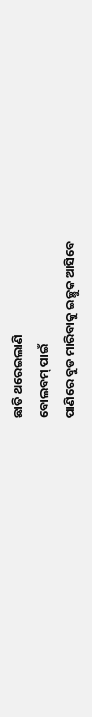ଛାତି ଥରେଇଲାଣି
ବୋଲବମ୍ ପାଇଁ
ପାଣିରେ ବୁଡ ମାରିବାକୁ ଇଚ୍ଛୁକ ଆସିବେ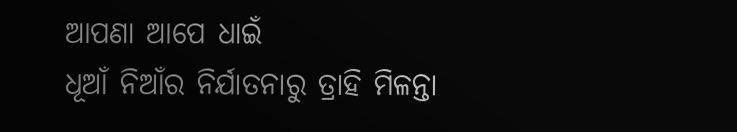ଆପଣା ଆପେ ଧାଇଁ
ଧୂଆଁ ନିଆଁର ନିର୍ଯାତନାରୁ ତ୍ରାହି ମିଳନ୍ତା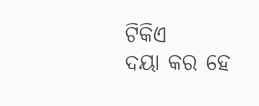ଟିକିଏ
ଦୟା କର ହେ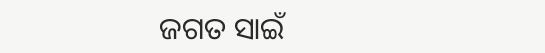ଜଗତ ସାଇଁ